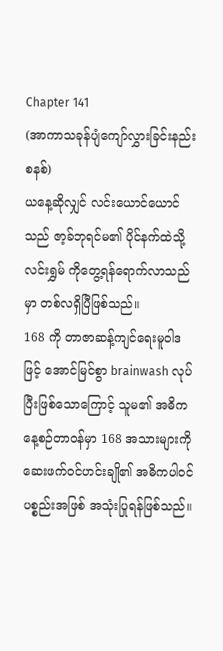Chapter 141
(အာကာသခုန်ပျံကျော်လွှားခြင်းနည်းစနစ်)
ယနေ့ဆိုလျှင် လင်းယောင်ယောင် သည် ဇာ့ခ်ဘုရင်မ၏ ပိုင်နက်ထဲသို့ လင်းရွှမ် ကိုတွေ့ရန်ရောက်လာသည်မှာ တစ်လရှိပြီဖြစ်သည်။
168 ကို တာဇာဆန့်ကျင်ရေးမူဝါဒဖြင့် အောင်မြင်စွာ brainwash လုပ်ပြီးဖြစ်သောကြောင့် သူမ၏ အဓိကနေ့စဉ်တာဝန်မှာ 168 အသားများကို ဆေးဖက်ဝင်ဟင်းချို၏ အဓိကပါဝင်ပစ္စည်းအဖြစ် အသုံးပြုရန်ဖြစ်သည်။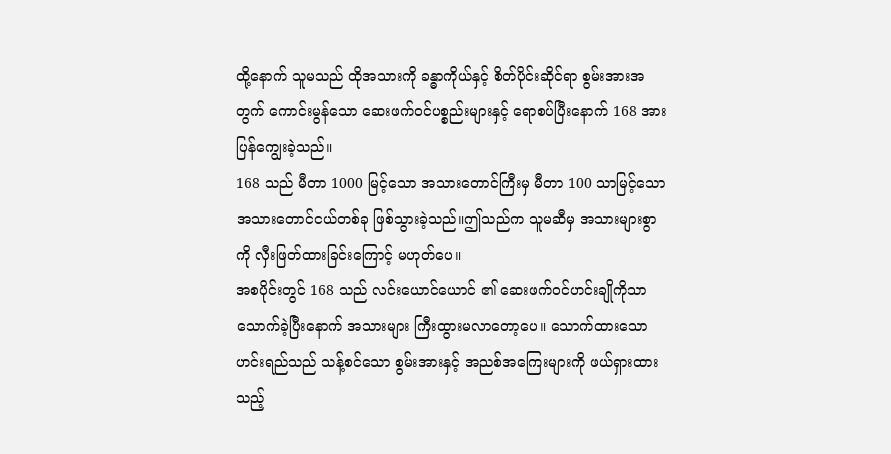ထို့နောက် သူမသည် ထိုအသားကို ခန္ဓာကိုယ်နှင့် စိတ်ပိုင်းဆိုင်ရာ စွမ်းအားအတွက် ကောင်းမွန်သော ဆေးဖက်ဝင်ပစ္စည်းများနှင့် ရောစပ်ပြီးနောက် 168 အား ပြန်ကျွေးခဲ့သည်။
168 သည် မီတာ 1000 မြင့်သော အသားတောင်ကြီးမှ မီတာ 100 သာမြင့်သော အသားတောင်ငယ်တစ်ခု ဖြစ်သွားခဲ့သည်။ဤသည်က သူမဆီမှ အသားများစွာကို လှီးဖြတ်ထားခြင်းကြောင့် မဟုတ်ပေ။
အစပိုင်းတွင် 168 သည် လင်းယောင်ယောင် ၏ ဆေးဖက်ဝင်ဟင်းချိုကိုသာ သောက်ခဲ့ပြီးနောက် အသားများ ကြီးထွားမလာတော့ပေ။ သောက်ထားသော ဟင်းရည်သည် သန့်စင်သော စွမ်းအားနှင့် အညစ်အကြေးများကို ဖယ်ရှားထားသည့်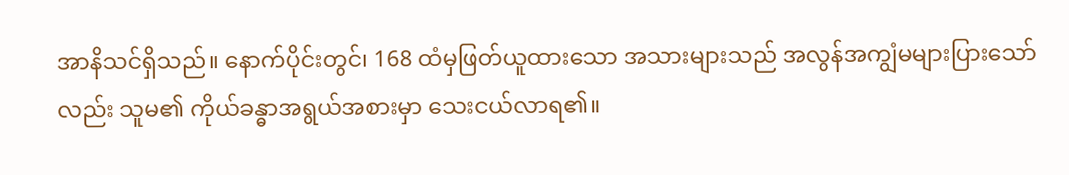အာနိသင်ရှိသည်။ နောက်ပိုင်းတွင်၊ 168 ထံမှဖြတ်ယူထားသော အသားများသည် အလွန်အကျွံမများပြားသော်လည်း သူမ၏ ကိုယ်ခန္ဓာအရွယ်အစားမှာ သေးငယ်လာရ၏။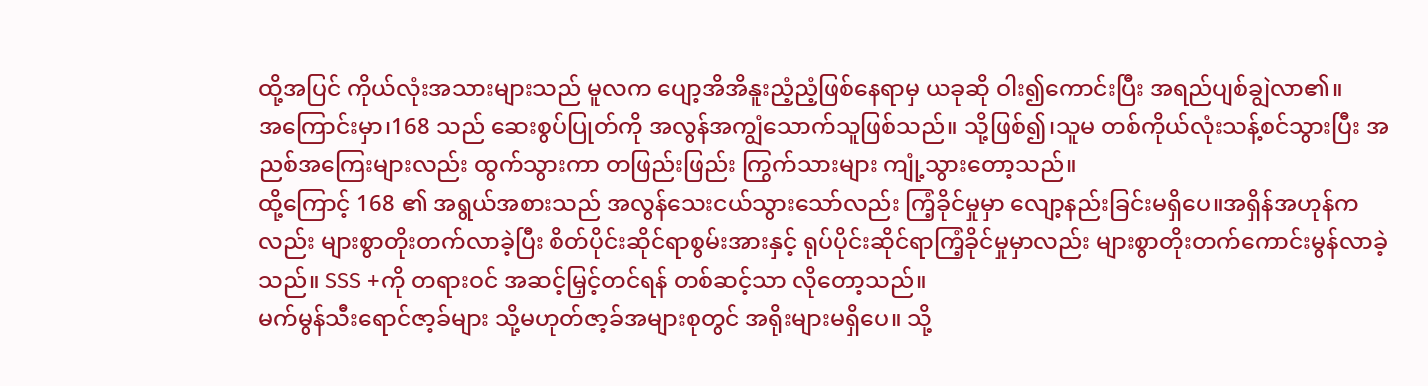ထို့အပြင် ကိုယ်လုံးအသားများသည် မူလက ပျော့အိအိနူးညံ့ညံ့ဖြစ်နေရာမှ ယခုဆို ဝါး၍ကောင်းပြီး အရည်ပျစ်ချွဲလာ၏။
အကြောင်းမှာ၊168 သည် ဆေးစွပ်ပြုတ်ကို အလွန်အကျွံသောက်သူဖြစ်သည်။ သို့ဖြစ်၍၊သူမ တစ်ကိုယ်လုံးသန့်စင်သွားပြီး အညစ်အကြေးများလည်း ထွက်သွားကာ တဖြည်းဖြည်း ကြွက်သားများ ကျုံ့သွားတော့သည်။
ထို့ကြောင့် 168 ၏ အရွယ်အစားသည် အလွန်သေးငယ်သွားသော်လည်း ကြံ့ခိုင်မှုမှာ လျော့နည်းခြင်းမရှိပေ။အရှိန်အဟုန်ကလည်း များစွာတိုးတက်လာခဲ့ပြီး စိတ်ပိုင်းဆိုင်ရာစွမ်းအားနှင့် ရုပ်ပိုင်းဆိုင်ရာကြံ့ခိုင်မှုမှာလည်း များစွာတိုးတက်ကောင်းမွန်လာခဲ့သည်။ SSS +ကို တရားဝင် အဆင့်မြှင့်တင်ရန် တစ်ဆင့်သာ လိုတော့သည်။
မက်မွန်သီးရောင်ဇာ့ခ်များ သို့မဟုတ်ဇာ့ခ်အများစုတွင် အရိုးများမရှိပေ။ သို့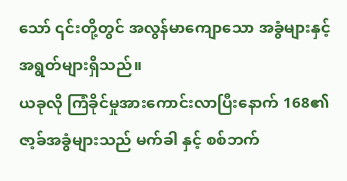သော် ၎င်းတို့တွင် အလွန်မာကျောသော အခွံများနှင့် အရွတ်များရှိသည်။
ယခုလို ကြံခိုင်မှုအားကောင်းလာပြီးနောက် 168၏ ဇာ့ခ်အခွံများသည် မက်ခါ နှင့် စစ်ဘက်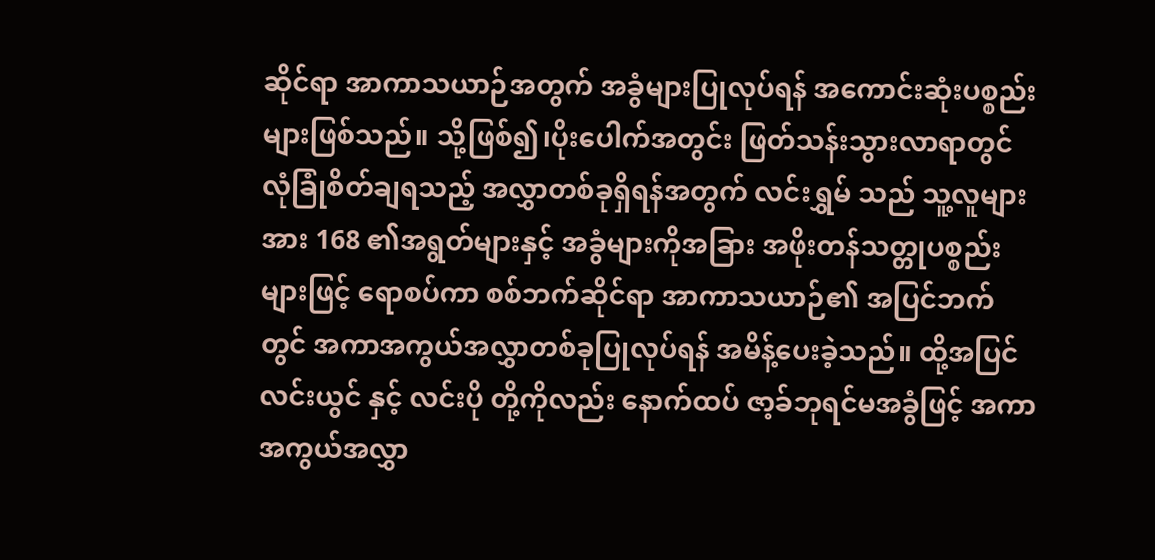ဆိုင်ရာ အာကာသယာဉ်အတွက် အခွံများပြုလုပ်ရန် အကောင်းဆုံးပစ္စည်းများဖြစ်သည်။ သို့ဖြစ်၍၊ပိုးပေါက်အတွင်း ဖြတ်သန်းသွားလာရာတွင် လုံခြုံစိတ်ချရသည့် အလွှာတစ်ခုရှိရန်အတွက် လင်းရွှမ် သည် သူ့လူများအား 168 ၏အရွတ်များနှင့် အခွံများကိုအခြား အဖိုးတန်သတ္တုပစ္စည်းများဖြင့် ရောစပ်ကာ စစ်ဘက်ဆိုင်ရာ အာကာသယာဉ်၏ အပြင်ဘက်တွင် အကာအကွယ်အလွှာတစ်ခုပြုလုပ်ရန် အမိန့်ပေးခဲ့သည်။ ထို့အပြင် လင်းယွင် နှင့် လင်းပို တို့ကိုလည်း နောက်ထပ် ဇာ့ခ်ဘုရင်မအခွံဖြင့် အကာအကွယ်အလွှာ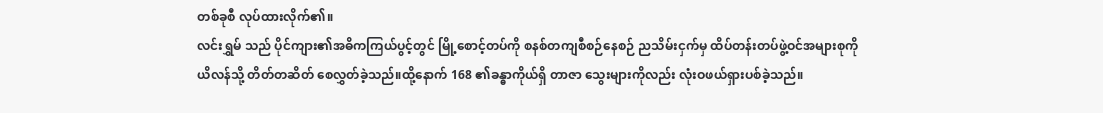တစ်ခုစီ လုပ်ထားလိုက်၏။
လင်းရွှမ် သည် ပိုင်ကျား၏အဓိကကြယ်ပွင့်တွင် မြို့စောင့်တပ်ကို စနစ်တကျစီစဉ်နေစဉ် ညသိမ်းငှက်မှ ထိပ်တန်းတပ်ဖွဲ့ဝင်အများစုကို ယိလန်သို့ တိတ်တဆိတ် စေလွှတ်ခဲ့သည်။ထို့နောက် 168 ၏ခန္ဓာကိုယ်ရှိ တာဇာ သွေးများကိုလည်း လုံးဝဖယ်ရှားပစ်ခဲ့သည်။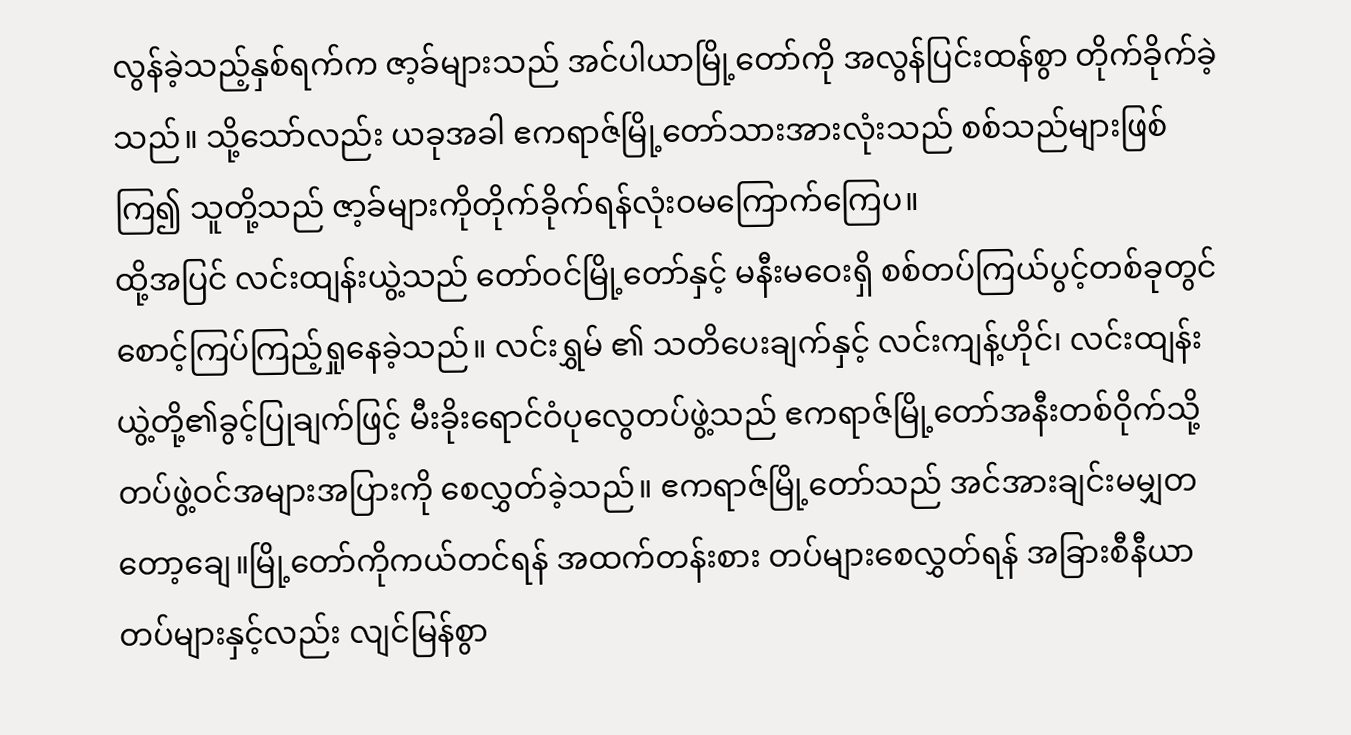လွန်ခဲ့သည့်နှစ်ရက်က ဇာ့ခ်များသည် အင်ပါယာမြို့တော်ကို အလွန်ပြင်းထန်စွာ တိုက်ခိုက်ခဲ့သည်။ သို့သော်လည်း ယခုအခါ ဧကရာဇ်မြို့တော်သားအားလုံးသည် စစ်သည်များဖြစ်ကြ၍ သူတို့သည် ဇာ့ခ်များကိုတိုက်ခိုက်ရန်လုံးဝမကြောက်ကြေပ။
ထို့အပြင် လင်းထျန်းယွဲ့သည် တော်ဝင်မြို့တော်နှင့် မနီးမဝေးရှိ စစ်တပ်ကြယ်ပွင့်တစ်ခုတွင် စောင့်ကြပ်ကြည့်ရှုနေခဲ့သည်။ လင်းရွှမ် ၏ သတိပေးချက်နှင့် လင်းကျန့်ဟိုင်၊ လင်းထျန်းယွဲ့တို့၏ခွင့်ပြုချက်ဖြင့် မီးခိုးရောင်ဝံပုလွေတပ်ဖွဲ့သည် ဧကရာဇ်မြို့တော်အနီးတစ်ဝိုက်သို့ တပ်ဖွဲ့ဝင်အများအပြားကို စေလွှတ်ခဲ့သည်။ ဧကရာဇ်မြို့တော်သည် အင်အားချင်းမမျှတတော့ချေ။မြို့တော်ကိုကယ်တင်ရန် အထက်တန်းစား တပ်များစေလွှတ်ရန် အခြားစီနီယာတပ်များနှင့်လည်း လျင်မြန်စွာ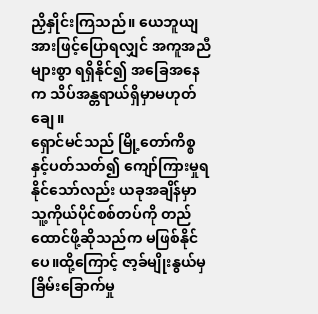ညှိနှိုင်းကြသည်။ ယေဘူယျအားဖြင့်ပြောရလျှင် အကူအညီများစွာ ရရှိနိုင်၍ အခြေအနေက သိပ်အန္တရာယ်ရှိမှာမဟုတ်ချေ။
ရှောင်မင်သည် မြို့တော်ကိစ္စနှင့်ပတ်သတ်၍ ကျော်ကြားမှုရနိုင်သော်လည်း ယခုအချိန်မှာ သူ့ကိုယ်ပိုင်စစ်တပ်ကို တည်ထောင်ဖို့ဆိုသည်က မဖြစ်နိုင်ပေ။ထို့ကြောင့် ဇာ့ခ်မျိုးနွယ်မှ ခြိမ်းခြောက်မှု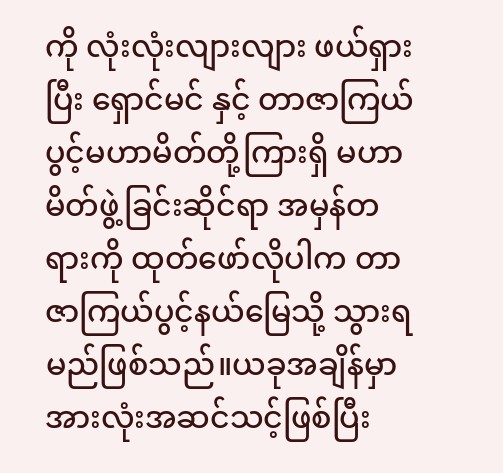ကို လုံးလုံးလျားလျား ဖယ်ရှားပြီး ရှောင်မင် နှင့် တာဇာကြယ်ပွင့်မဟာမိတ်တို့ကြားရှိ မဟာမိတ်ဖွဲ့ခြင်းဆိုင်ရာ အမှန်တရားကို ထုတ်ဖော်လိုပါက တာဇာကြယ်ပွင့်နယ်မြေသို့ သွားရမည်ဖြစ်သည်။ယခုအချိန်မှာ အားလုံးအဆင်သင့်ဖြစ်ပြီး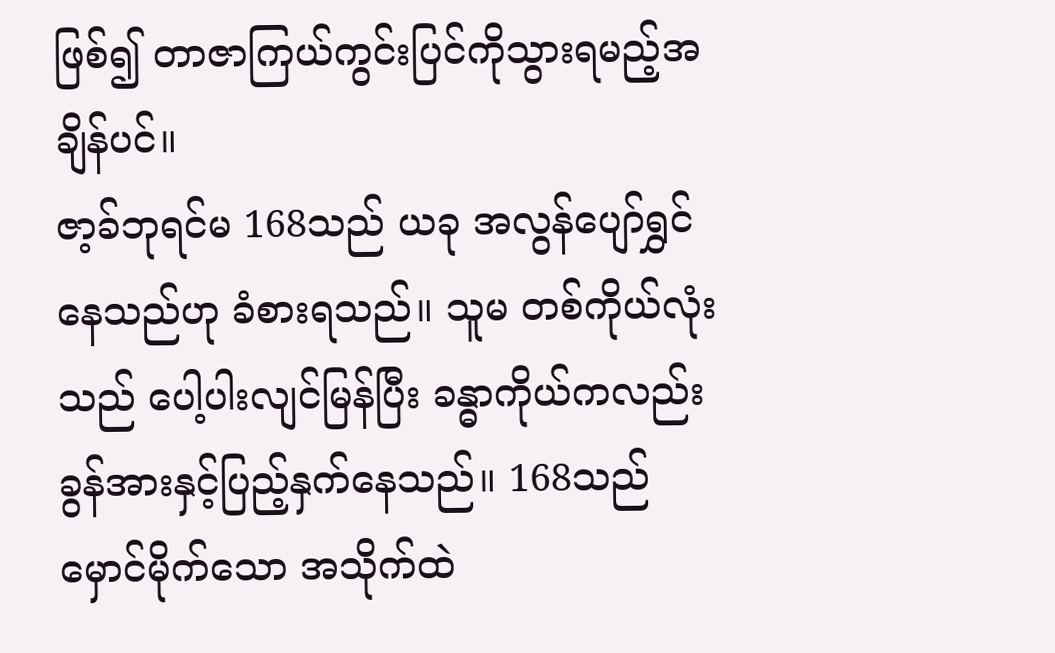ဖြစ်၍ တာဇာကြယ်ကွင်းပြင်ကိုသွားရမည့်အချိန်ပင်။
ဇာ့ခ်ဘုရင်မ 168သည် ယခု အလွန်ပျော်ရွှင်နေသည်ဟု ခံစားရသည်။ သူမ တစ်ကိုယ်လုံးသည် ပေါ့ပါးလျင်မြန်ပြီး ခန္ဓာကိုယ်ကလည်း ခွန်အားနှင့်ပြည့်နှက်နေသည်။ 168သည် မှောင်မိုက်သော အသိုက်ထဲ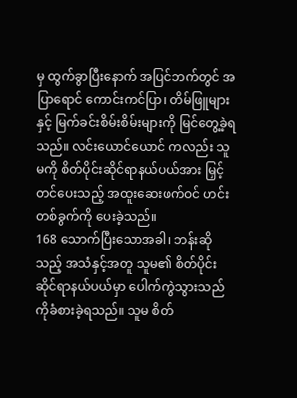မှ ထွက်ခွာပြီးနောက် အပြင်ဘက်တွင် အပြာရောင် ကောင်းကင်ပြာ၊ တိမ်ဖြူများနှင့် မြက်ခင်းစိမ်းစိမ်းများကို မြင်တွေ့ခဲ့ရသည်။ လင်းယောင်ယောင် ကလည်း သူမကို စိတ်ပိုင်းဆိုင်ရာနယ်ပယ်အား မြှင့်တင်ပေးသည့် အထူးဆေးဖက်ဝင် ဟင်းတစ်ခွက်ကို ပေးခဲ့သည်။
168 သောက်ပြီးသောအခါ၊ ဘန်းဆိုသည့် အသံနှင့်အတူ သူမ၏ စိတ်ပိုင်းဆိုင်ရာနယ်ပယ်မှာ ပေါက်ကွဲသွားသည်ကိုခံစားခဲ့ရသည်။ သူမ စိတ်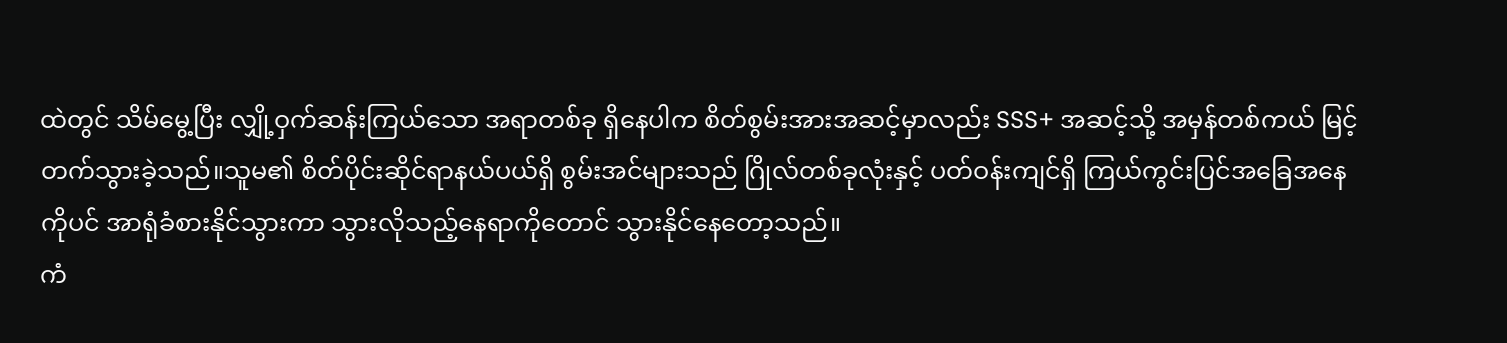ထဲတွင် သိမ်မွေ့ပြီး လျှို့ဝှက်ဆန်းကြယ်သော အရာတစ်ခု ရှိနေပါက စိတ်စွမ်းအားအဆင့်မှာလည်း SSS+ အဆင့်သို့ အမှန်တစ်ကယ် မြင့်တက်သွားခဲ့သည်။သူမ၏ စိတ်ပိုင်းဆိုင်ရာနယ်ပယ်ရှိ စွမ်းအင်များသည် ဂြိုလ်တစ်ခုလုံးနှင့် ပတ်ဝန်းကျင်ရှိ ကြယ်ကွင်းပြင်အခြေအနေကိုပင် အာရုံခံစားနိုင်သွားကာ သွားလိုသည့်နေရာကိုတောင် သွားနိုင်နေတော့သည်။
ကံ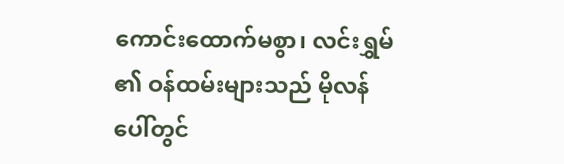ကောင်းထောက်မစွာ၊ လင်းရွှမ် ၏ ဝန်ထမ်းများသည် မိုလန်ပေါ်တွင်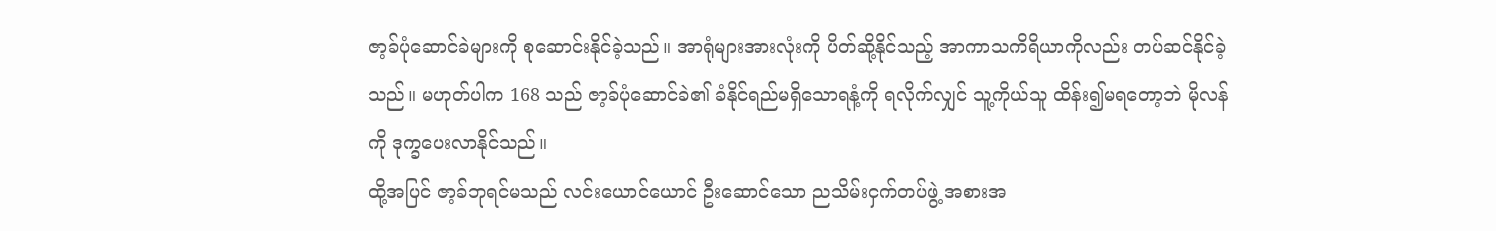ဇာ့ခ်ပုံဆောင်ခဲများကို စုဆောင်းနိုင်ခဲ့သည်။ အာရုံများအားလုံးကို ပိတ်ဆို့နိုင်သည့် အာကာသကိရိယာကိုလည်း တပ်ဆင်နိုင်ခဲ့သည်။ မဟုတ်ပါက 168 သည် ဇာ့ခ်ပုံဆောင်ခဲ၏ ခံနိုင်ရည်မရှိသောရနံ့ကို ရလိုက်လျှင် သူ့ကိုယ်သူ ထိန်း၍မရတော့ဘဲ မိုလန်ကို ဒုက္ခပေးလာနိုင်သည်။
ထို့အပြင် ဇာ့ခ်ဘုရင်မသည် လင်းယောင်ယောင် ဦးဆောင်သော ညသိမ်းငှက်တပ်ဖွဲ့ အစားအ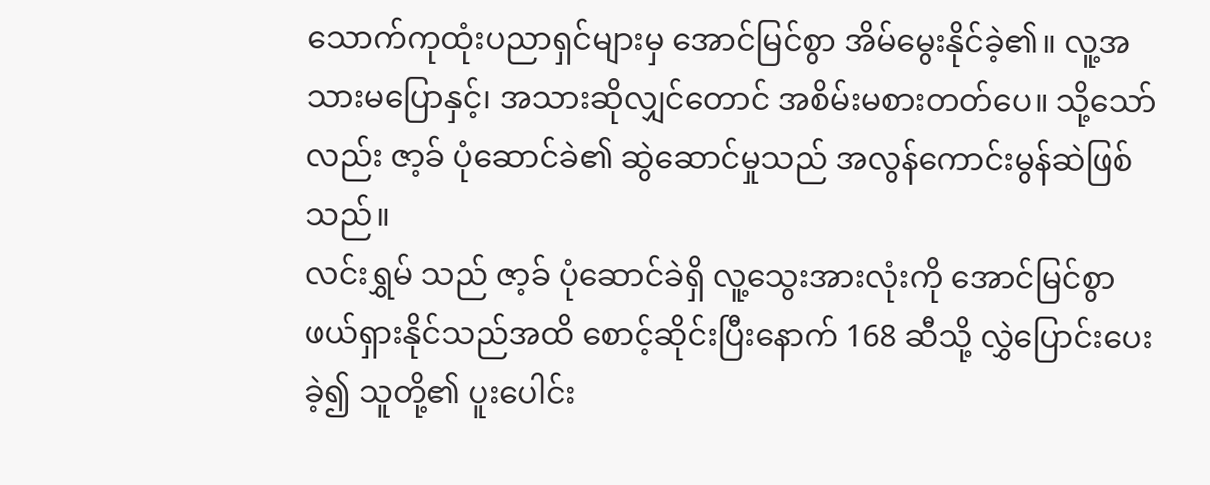သောက်ကုထုံးပညာရှင်များမှ အောင်မြင်စွာ အိမ်မွေးနိုင်ခဲ့၏။ လူ့အသားမပြောနှင့်၊ အသားဆိုလျှင်တောင် အစိမ်းမစားတတ်ပေ။ သို့သော်လည်း ဇာ့ခ် ပုံဆောင်ခဲ၏ ဆွဲဆောင်မှုသည် အလွန်ကောင်းမွန်ဆဲဖြစ်သည်။
လင်းရွှမ် သည် ဇာ့ခ် ပုံဆောင်ခဲရှိ လူ့သွေးအားလုံးကို အောင်မြင်စွာ ဖယ်ရှားနိုင်သည်အထိ စောင့်ဆိုင်းပြီးနောက် 168 ဆီသို့ လွှဲပြောင်းပေးခဲ့၍ သူတို့၏ ပူးပေါင်း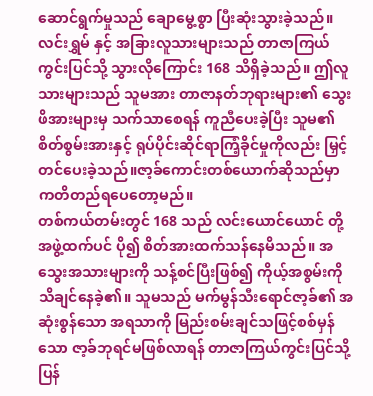ဆောင်ရွက်မှုသည် ချောမွေ့စွာ ပြီးဆုံးသွားခဲ့သည်။
လင်းရွှမ် နှင့် အခြားလူသားများသည် တာဇာကြယ်ကွင်းပြင်သို့ သွားလိုကြောင်း 168 သိရှိခဲ့သည်။ ဤလူသားများသည် သူမအား တာဇာနတ်ဘုရားများ၏ သွေးဖိအားများမှ သက်သာစေရန် ကူညီပေးခဲ့ပြီး သူမ၏ စိတ်စွမ်းအားနှင့် ရုပ်ပိုင်းဆိုင်ရာကြံ့ခိုင်မှုကိုလည်း မြှင့်တင်ပေးခဲ့သည်။ဇာ့ခ်ကောင်းတစ်ယောက်ဆိုသည်မှာကတိတည်ရပေတော့မည်။
တစ်ကယ်တမ်းတွင် 168 သည် လင်းယောင်ယောင် တို့အဖွဲ့ထက်ပင် ပို၍ စိတ်အားထက်သန်နေမိသည်။ အသွေးအသားများကို သန့်စင်ပြီးဖြစ်၍ ကိုယ့်အစွမ်းကို သိချင်နေခဲ့၏။ သူမသည် မက်မွန်သီးရောင်ဇာ့ခ်၏ အဆုံးစွန်သော အရသာကို မြည်းစမ်းချင်သဖြင့်စစ်မှန်သော ဇာ့ခ်ဘုရင်မဖြစ်လာရန် တာဇာကြယ်ကွင်းပြင်သို့ပြန်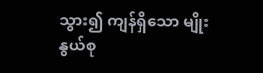သွား၍ ကျန်ရှိသော မျိုးနွယ်စု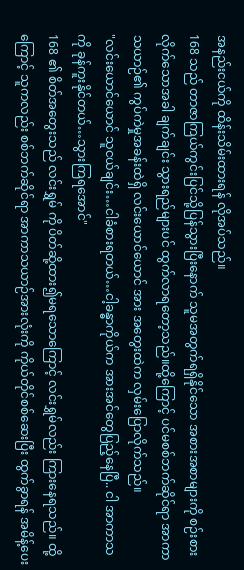အနည်းငယ်ကို ထိန်းသိမ်းထားရန် လိုအပ်သည်။
168 သည် တာဇာကြယ်ကွင်းပြင်သို့ပြန်သွားပြီးနောက် သူမအတွက်ရရှိနိုင်သော အစားအစာများကို စဉ်းစားလိုက်သောအခါ ချက်ချင်း သွားရည်များပင် ထွက်လာရတော့သည်။ထို့ကြောင့် ပင်မစစ်ဘက်ဆိုင်ရာ အာကာသယာဉ်၏ ကွပ်ကဲမှုအခန်းထဲရှိ လင်းယောင်ယောင် အား အတွေးထဲက လှမ်းပြောလိုက်သည်။
"လင်းယောင်ယောင် သူငယ်ချင်း…ငါခံစားရတယ်…ငါ့ခန္ဓာကိုယ်က အားအင်တွေပြည့်နေပြီ.. ငါ အာကာသကို ခုန်ကူးနိုင်တယ်…သွားကြရအောင်"
168 ၏ စိတ်အတွေးသည် လင်းရွှမ် ကို ပိတ်ဆို့ထား၍မရသောကြောင့် လင်းရွှမ်လည်း ကြားနေရသည်။ ထို့ကြောင့် သူကလည်း စစ်ဘက်ဆိုင်ရာ အာကာသယာဉ်အားလုံးကို ကိုယ်တိုင်စစ်ဆေးပြီး ထွက်ခွာရန် အမိန့်ပေး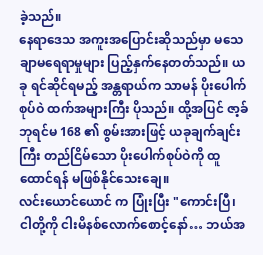ခဲ့သည်။
နေရာဒေသ အကူးအပြောင်းဆိုသည်မှာ မသေချာမရေရာမှုများ ပြည့်နှက်နေတတ်သည်။ ယခု ရင်ဆိုင်ရမည့် အန္တရာယ်က သာမန် ပိုးပေါက်စုပ်ဝဲ ထက်အများကြီး ပိုသည်။ ထို့အပြင် ဇာ့ခ်ဘုရင်မ 168 ၏ စွမ်းအားဖြင့် ယခုချက်ချင်းကြီး တည်ငြိမ်သော ပိုးပေါက်စုပ်ဝဲကို ထူထောင်ရန် မဖြစ်နိုင်သေးချေ။
လင်းယောင်ယောင် က ပြုံးပြီး "ကောင်းပြီ၊ ငါတို့ကို ငါးမိနစ်လောက်စောင့်နော်… ဘယ်အ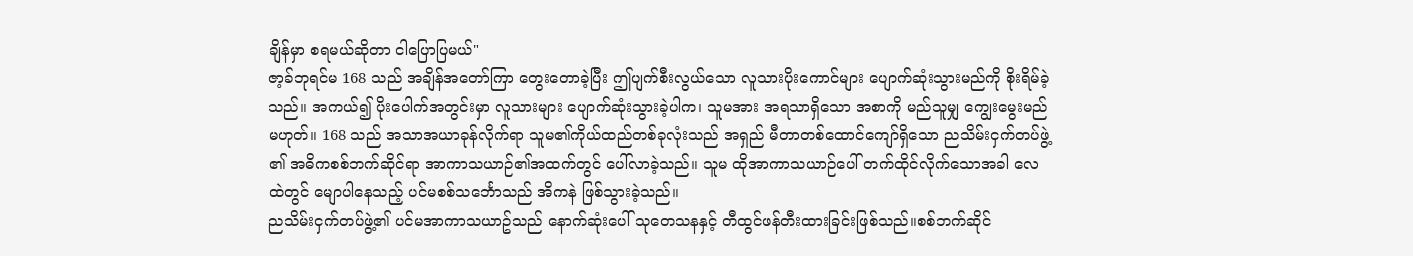ချိန်မှာ စရမယ်ဆိုတာ ငါပြောပြမယ်"
ဇာ့ခ်ဘုရင်မ 168 သည် အချိန်အတော်ကြာ တွေးတောခဲ့ပြီး ဤပျက်စီးလွယ်သော လူသားပိုးကောင်များ ပျောက်ဆုံးသွားမည်ကို စိုးရိမ်ခဲ့သည်။ အကယ်၍ ပိုးပေါက်အတွင်းမှာ လူသားများ ပျောက်ဆုံးသွားခဲ့ပါက၊ သူမအား အရသာရှိသော အစာကို မည်သူမျှ ကျွေးမွေးမည်မဟုတ်။ 168 သည် အသာအယာခုန်လိုက်ရာ သူမ၏ကိုယ်ထည်တစ်ခုလုံးသည် အရှည် မီတာတစ်ထောင်ကျော်ရှိသော ညသိမ်းငှက်တပ်ဖွဲ့ ၏ အဓိကစစ်ဘက်ဆိုင်ရာ အာကာသယာဉ်၏အထက်တွင် ပေါ်လာခဲ့သည်။ သူမ ထိုအာကာသယာဉ်ပေါ် တက်ထိုင်လိုက်သောအခါ လေထဲတွင် မျောပါနေသည့် ပင်မစစ်သင်္ဘောသည် အိကနဲ ဖြစ်သွားခဲ့သည်။
ညသိမ်းငှက်တပ်ဖွဲ့၏ ပင်မအာကာသယာဥ်သည် နောက်ဆုံးပေါ် သုတေသနနှင့် တီထွင်ဖန်တီးထားခြင်းဖြစ်သည်။စစ်ဘက်ဆိုင်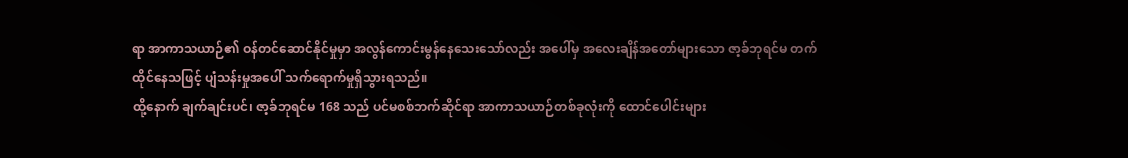ရာ အာကာသယာဉ်၏ ဝန်တင်ဆောင်နိုင်မှုမှာ အလွန်ကောင်းမွန်နေသေးသော်လည်း အပေါ်မှ အလေးချိန်အတော်များသော ဇာ့ခ်ဘုရင်မ တက်ထိုင်နေသဖြင့် ပျံသန်းမှုအပေါ် သက်ရောက်မှုရှိသွားရသည်။
ထို့နောက် ချက်ချင်းပင်၊ ဇာ့ခ်ဘုရင်မ 168 သည် ပင်မစစ်ဘက်ဆိုင်ရာ အာကာသယာဉ်တစ်ခုလုံးကို ထောင်ပေါင်းများ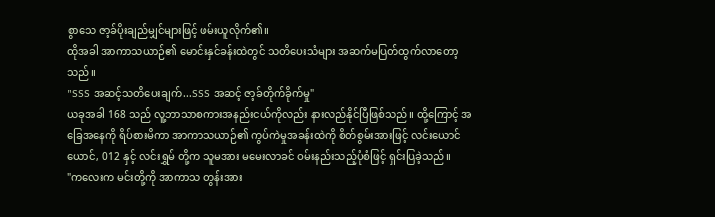စွာသေ ဇာ့ခ်ပိုးချည်မျှင်များဖြင့် ဖမ်းယူလိုက်၏။
ထိုအခါ အာကာသယာဉ်၏ မောင်းနှင်ခန်းထဲတွင် သတိပေးသံများ အဆက်မပြတ်ထွက်လာတော့သည်။
"SSS အဆင့်သတိပေးချက်...SSS အဆင့် ဇာ့ခ်တိုက်ခိုက်မှု"
ယခုအခါ 168 သည် လူ့ဘာသာစကားအနည်းငယ်ကိုလည်း နားလည်နိုင်ပြီဖြစ်သည်။ ထို့ကြောင့် အခြေအနေကို ရိပ်စားမိကာ အာကာသယာဉ်၏ ကွပ်ကဲမှုအခန်းထဲကို စိတ်စွမ်းအားဖြင့် လင်းယောင်ယောင်, 012 နှင့် လင်းရွှမ် တို့က သူမအား မမေးလာခင် ဝမ်းနည်းသည့်ပုံစံဖြင့် ရှင်းပြခဲ့သည်။
"ကလေးက မင်းတို့ကို အာကာသ တွန်းအား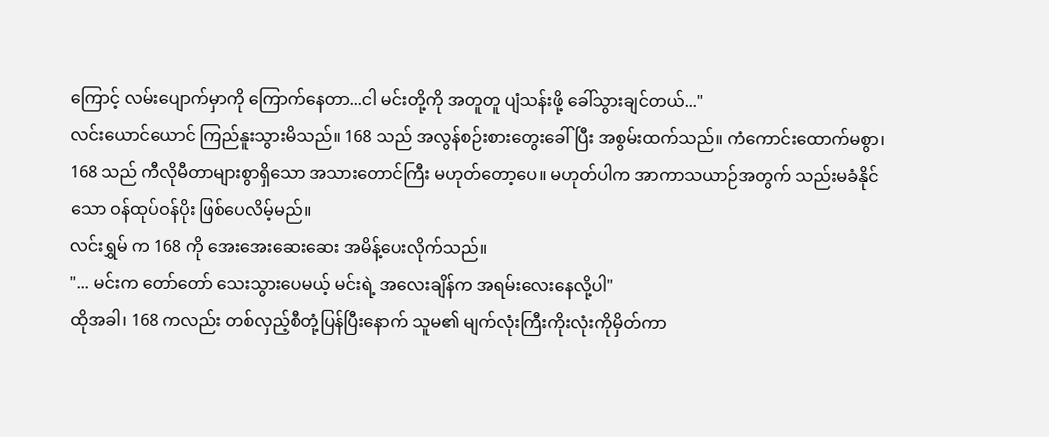ကြောင့် လမ်းပျောက်မှာကို ကြောက်နေတာ...ငါ မင်းတို့ကို အတူတူ ပျံသန်းဖို့ ခေါ်သွားချင်တယ်..."
လင်းယောင်ယောင် ကြည်နူးသွားမိသည်။ 168 သည် အလွန်စဉ်းစားတွေးခေါ်ပြီး အစွမ်းထက်သည်။ ကံကောင်းထောက်မစွာ၊ 168 သည် ကီလိုမီတာများစွာရှိသော အသားတောင်ကြီး မဟုတ်တော့ပေ။ မဟုတ်ပါက အာကာသယာဉ်အတွက် သည်းမခံနိုင်သော ဝန်ထုပ်ဝန်ပိုး ဖြစ်ပေလိမ့်မည်။
လင်းရွှမ် က 168 ကို အေးအေးဆေးဆေး အမိန့်ပေးလိုက်သည်။
"... မင်းက တော်တော် သေးသွားပေမယ့် မင်းရဲ့ အလေးချိန်က အရမ်းလေးနေလို့ပါ"
ထိုအခါ၊ 168 ကလည်း တစ်လှည့်စီတုံ့ပြန်ပြီးနောက် သူမ၏ မျက်လုံးကြီးကိုးလုံးကိုမှိတ်ကာ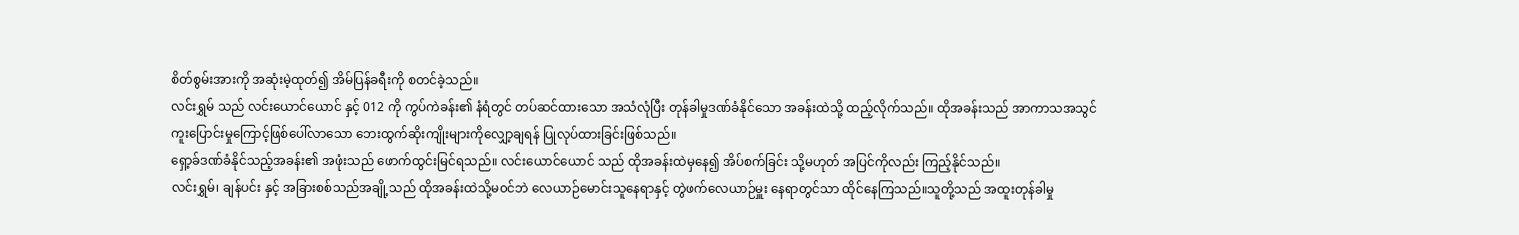စိတ်စွမ်းအားကို အဆုံးမဲ့ထုတ်၍ အိမ်ပြန်ခရီးကို စတင်ခဲ့သည်။
လင်းရွှမ် သည် လင်းယောင်ယောင် နှင့် 012 ကို ကွပ်ကဲခန်း၏ နံရံတွင် တပ်ဆင်ထားသော အသံလုံပြီး တုန်ခါမှုဒဏ်ခံနိုင်သော အခန်းထဲသို့ ထည့်လိုက်သည်။ ထိုအခန်းသည် အာကာသအသွင်ကူးပြောင်းမှုကြောင့်ဖြစ်ပေါ်လာသော ဘေးထွက်ဆိုးကျိုးများကိုလျှော့ချရန် ပြုလုပ်ထားခြင်းဖြစ်သည်။
ရှော့ခ်ဒဏ်ခံနိုင်သည့်အခန်း၏ အဖုံးသည် ဖောက်ထွင်းမြင်ရသည်။ လင်းယောင်ယောင် သည် ထိုအခန်းထဲမှနေ၍ အိပ်စက်ခြင်း သို့မဟုတ် အပြင်ကိုလည်း ကြည့်နိုင်သည်။
လင်းရွှမ်၊ ချန်ပင်း နှင့် အခြားစစ်သည်အချို့သည် ထိုအခန်းထဲသို့မ၀င်ဘဲ လေယာဉ်မောင်းသူနေရာနှင့် တွဲဖက်လေယာဉ်မှူး နေရာတွင်သာ ထိုင်နေကြသည်။သူတို့သည် အထူးတုန်ခါမှု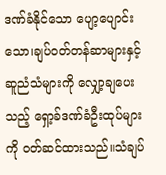ဒဏ်ခံနိုင်သော ပျော့ပျောင်းသော၊ချပ်ဝတ်တန်ဆာများနှင့် ဆူညံသံများကို လျှော့ချပေးသည့် ရှော့ခ်ဒဏ်ခံဦးထုပ်များကို ၀တ်ဆင်ထားသည်။သံချပ်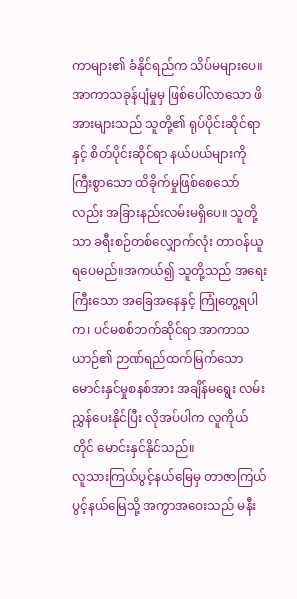ကာများ၏ ခံနိုင်ရည်က သိပ်မများပေ။အာကာသခုန်ပျံမှုမှ ဖြစ်ပေါ်လာသော ဖိအားများသည် သူတို့၏ ရုပ်ပိုင်းဆိုင်ရာနှင့် စိတ်ပိုင်းဆိုင်ရာ နယ်ပယ်များကို ကြီးစွာသော ထိခိုက်မှုဖြစ်စေသော်လည်း အခြားနည်းလမ်းမရှိပေ။ သူတို့သာ ခရီးစဉ်တစ်လျှောက်လုံး တာဝန်ယူရပေမည်။အကယ်၍ သူတို့သည် အရေးကြီးသော အခြေအနေနှင့် ကြုံတွေ့ရပါက၊ ပင်မစစ်ဘက်ဆိုင်ရာ အာကာသယာဉ်၏ ဉာဏ်ရည်ထက်မြက်သော မောင်းနှင်မှုစနစ်အား အချိန်မရွေး လမ်းညွှန်ပေးနိုင်ပြီး လိုအပ်ပါက လူကိုယ်တိုင် မောင်းနှင်နိုင်သည်။
လူသားကြယ်ပွင့်နယ်မြေမှ တာဇာကြယ်ပွင့်နယ်မြေသို့ အကွာအဝေးသည် မနီး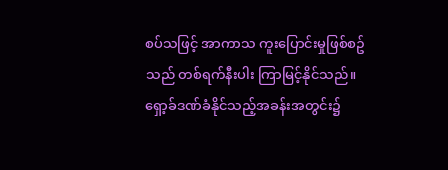စပ်သဖြင့် အာကာသ ကူးပြောင်းမှုဖြစ်စဥ်သည် တစ်ရက်နီးပါး ကြာမြင့်နိုင်သည်။
ရှော့ခ်ဒဏ်ခံနိုင်သည့်အခန်းအတွင်း၌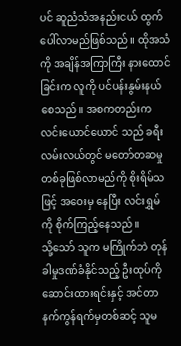ပင် ဆူညံသံအနည်းငယ် ထွက်ပေါ်လာမည်ဖြစ်သည်။ ထိုအသံကို အချိန်အကြာကြီး နားထောင်ခြင်းက လူကို ပင်ပန်းနွမ်းနယ်စေသည်။ အစကတည်းက လင်းယောင်ယောင် သည် ခရီးလမ်းလယ်တွင် မတော်တဆမှုတစ်ခုဖြစ်လာမည်ကို စိုးရိမ်သဖြင့် အဝေးမှ နေပြီး လင်းရွှမ် ကို စိုက်ကြည့်နေသည်။
သို့သော် သူက မကြိုက်ဘဲ တုန်ခါမှုဒဏ်ခံနိုင်သည့် ဦးထုပ်ကို ဆောင်းထားရင်းနှင့် အင်တာနက်ကွန်ရက်မှတစ်ဆင့် သူမ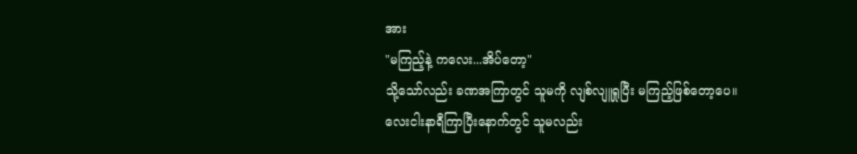အား
"မကြည့်နဲ့ ကလေး...အိပ်တော့"
သို့သော်လည်း ခဏအကြာတွင် သူမကို လျစ်လျူရှုပြီး မကြည့်ဖြစ်တော့ပေ။
လေးငါးနာရီကြာပြီးနောက်တွင် သူမလည်း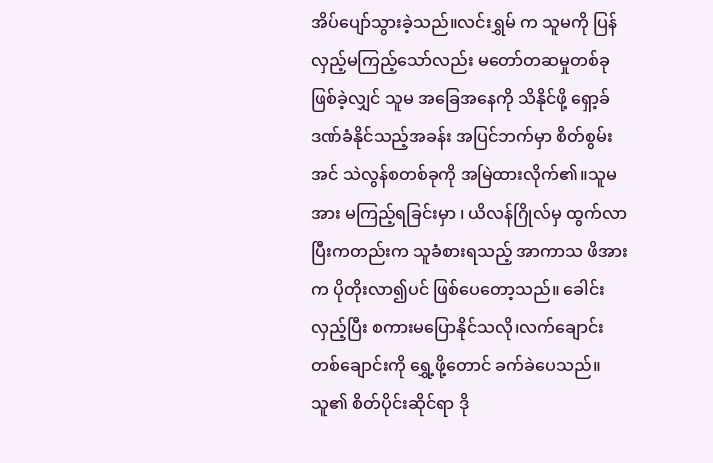အိပ်ပျော်သွားခဲ့သည်။လင်းရွှမ် က သူမကို ပြန်လှည့်မကြည့်သော်လည်း မတော်တဆမှုတစ်ခုဖြစ်ခဲ့လျှင် သူမ အခြေအနေကို သိနိုင်ဖို့ ရှော့ခ်ဒဏ်ခံနိုင်သည့်အခန်း အပြင်ဘက်မှာ စိတ်စွမ်းအင် သဲလွန်စတစ်ခုကို အမြဲထားလိုက်၏။သူမအား မကြည့်ရခြင်းမှာ ၊ ယိလန်ဂြိုလ်မှ ထွက်လာပြီးကတည်းက သူခံစားရသည့် အာကာသ ဖိအားက ပိုတိုးလာ၍ပင် ဖြစ်ပေတော့သည်။ ခေါင်းလှည့်ပြီး စကားမပြောနိုင်သလို၊လက်ချောင်းတစ်ချောင်းကို ရွှေ့ဖို့တောင် ခက်ခဲပေသည်။
သူ၏ စိတ်ပိုင်းဆိုင်ရာ ဒို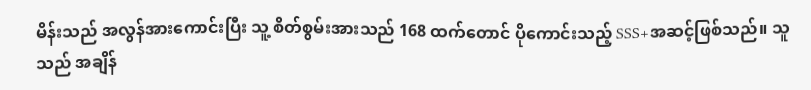မိန်းသည် အလွန်အားကောင်းပြီး သူ့ စိတ်စွမ်းအားသည် 168 ထက်တောင် ပိုကောင်းသည့် SSS+အဆင့်ဖြစ်သည်။ သူသည် အချိန်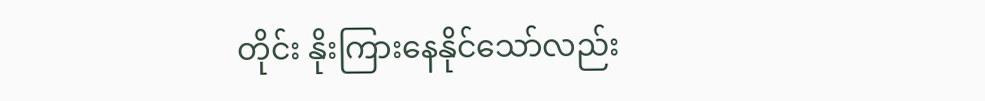တိုင်း နိုးကြားနေနိုင်သော်လည်း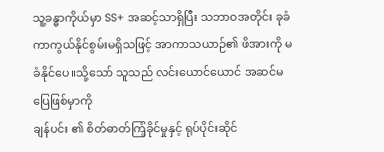သူ့ခန္ဓာကိုယ်မှာ SS+ အဆင့်သာရှိပြီး သဘာဝအတိုင်း ခုခံကာကွယ်နိုင်စွမ်းမရှိသဖြင့် အာကာသယာဉ်၏ ဖိအားကို မခံနိုင်ပေ။သို့သော် သူသည် လင်းယောင်ယောင် အဆင်မပြေဖြစ်မှာကို
ချန်ပင်း ၏ စိတ်ဓာတ်ကြံ့ခိုင်မှုနှင့် ရုပ်ပိုင်းဆိုင်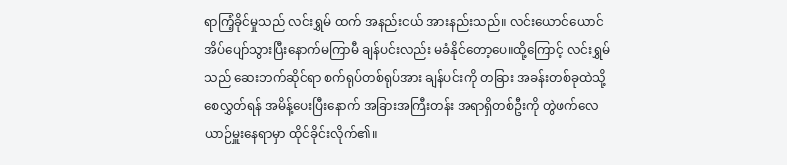ရာကြံ့ခိုင်မှုသည် လင်းရွှမ် ထက် အနည်းငယ် အားနည်းသည်။ လင်းယောင်ယောင် အိပ်ပျော်သွားပြီးနောက်မကြာမီ ချန်ပင်းလည်း မခံနိုင်တော့ပေ။ထို့ကြောင့် လင်းရွှမ် သည် ဆေးဘက်ဆိုင်ရာ စက်ရုပ်တစ်ရုပ်အား ချန်ပင်းကို တခြား အခန်းတစ်ခုထဲသို့ စေလွှတ်ရန် အမိန့်ပေးပြီးနောက် အခြားအကြီးတန်း အရာရှိတစ်ဦးကို တွဲဖက်လေယာဉ်မှူးနေရာမှာ ထိုင်ခိုင်းလိုက်၏။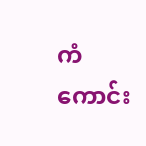ကံကောင်း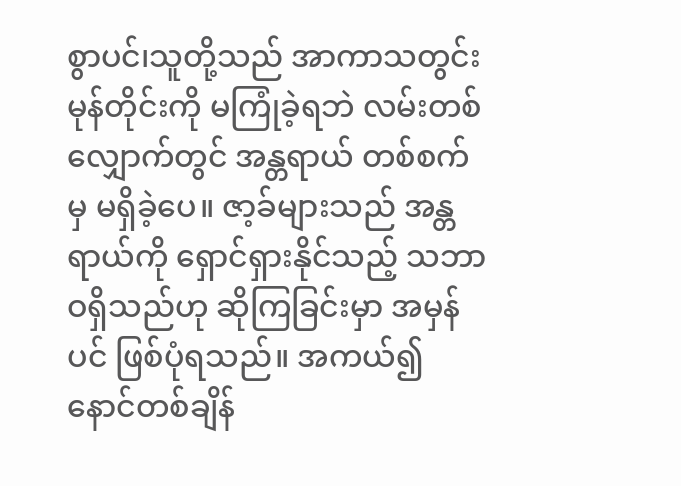စွာပင်၊သူတို့သည် အာကာသတွင်း မုန်တိုင်းကို မကြုံခဲ့ရဘဲ လမ်းတစ်လျှောက်တွင် အန္တရာယ် တစ်စက်မှ မရှိခဲ့ပေ။ ဇာ့ခ်များသည် အန္တရာယ်ကို ရှောင်ရှားနိုင်သည့် သဘာဝရှိသည်ဟု ဆိုကြခြင်းမှာ အမှန်ပင် ဖြစ်ပုံရသည်။ အကယ်၍ နောင်တစ်ချိန်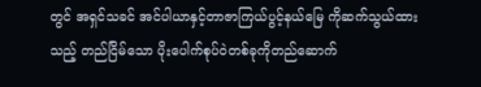တွင် အရှင်သခင် အင်ပါယာနှင့်တာဇာကြယ်ပွင့်နယ်မြေ ကိုဆက်သွယ်ထားသည့် တည်ငြိမ်သော ပိုးပေါက်စုပ်ဝဲတစ်ခုကိုတည်ဆောက်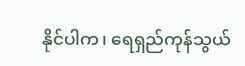နိုင်ပါက၊ ရေရှည်ကုန်သွယ်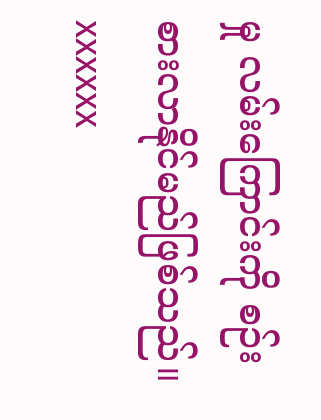မှု လမ်းကြောင်းကို စဉ်းစားလာနိုင်မည်ဖြစ်သည်။
xxxxxx